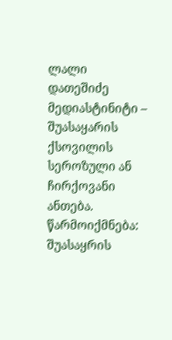ლალი დათეშიძე
მედიასტინიტი – შუასაყარის ქსოვილის სეროზული ან ჩირქოვანი ანთება. წარმოიქმნება: შუასაყრის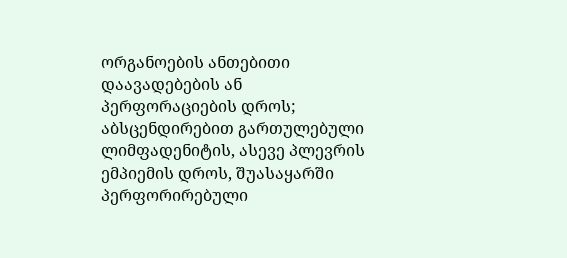ორგანოების ანთებითი დაავადებების ან პერფორაციების დროს; აბსცენდირებით გართულებული ლიმფადენიტის, ასევე პლევრის ემპიემის დროს, შუასაყარში პერფორირებული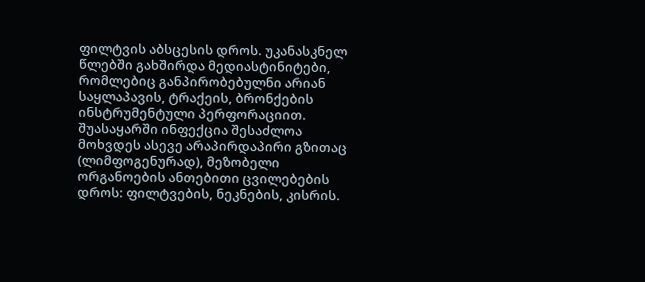ფილტვის აბსცესის დროს. უკანასკნელ წლებში გახშირდა მედიასტინიტები, რომლებიც განპირობებულნი არიან საყლაპავის, ტრაქეის, ბრონქების ინსტრუმენტული პერფორაციით. შუასაყარში ინფექცია შესაძლოა მოხვდეს ასევე არაპირდაპირი გზითაც (ლიმფოგენურად), მეზობელი ორგანოების ანთებითი ცვილებების დროს: ფილტვების, ნეკნების, კისრის.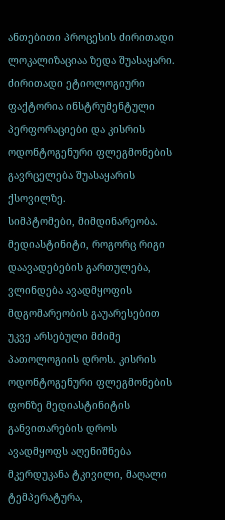ანთებითი პროცესის ძირითადი ლოკალიზაციაა ზედა შუასაყარი. ძირითადი ეტიოლოგიური ფაქტორია ინსტრუმენტული პერფორაციები და კისრის ოდონტოგენური ფლეგმონების გავრცელება შუასაყარის ქსოვილზე.
სიმპტომები, მიმდინარეობა. მედიასტინიტი, როგორც რიგი დაავადებების გართულება, ვლინდება ავადმყოფის მდგომარეობის გაუარესებით უკვე არსებული მძიმე პათოლოგიის დროს. კისრის ოდონტოგენური ფლეგმონების ფონზე მედიასტინიტის განვითარების დროს ავადმყოფს აღენიშნება მკერდუკანა ტკივილი, მაღალი ტემპერატურა,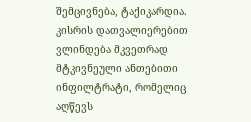შემცივნება, ტაქიკარდია. კისრის დათვალიერებით ვლინდება მკვეთრად მტკივნეული ანთებითი ინფილტრატი, რომელიც აღწევს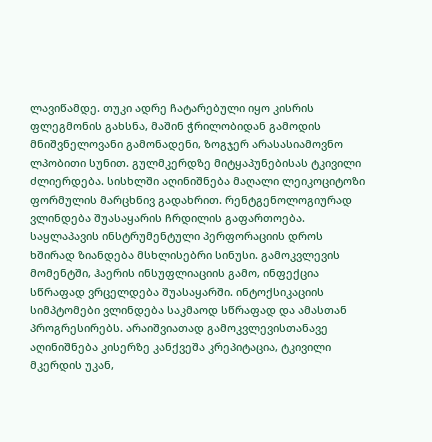ლავიწამდე. თუკი ადრე ჩატარებული იყო კისრის ფლეგმონის გახსნა, მაშინ ჭრილობიდან გამოდის მნიშვნელოვანი გამონადენი, ზოგჯერ არასასიამოვნო ლპობითი სუნით. გულმკერდზე მიტყაპუნებისას ტკივილი ძლიერდება. სისხლში აღინიშნება მაღალი ლეიკოციტოზი ფორმულის მარცხნივ გადახრით. რენტგენოლოგიურად ვლინდება შუასაყარის ჩრდილის გაფართოება. საყლაპავის ინსტრუმენტული პერფორაციის დროს ხშირად ზიანდება მსხლისებრი სინუსი. გამოკვლევის მომენტში, ჰაერის ინსუფლიაციის გამო, ინფექცია სწრაფად ვრცელდება შუასაყარში. ინტოქსიკაციის სიმპტომები ვლინდება საკმაოდ სწრაფად და ამასთან პროგრესირებს. არაიშვიათად გამოკვლევისთანავე აღინიშნება კისერზე კანქვეშა კრეპიტაცია, ტკივილი მკერდის უკან,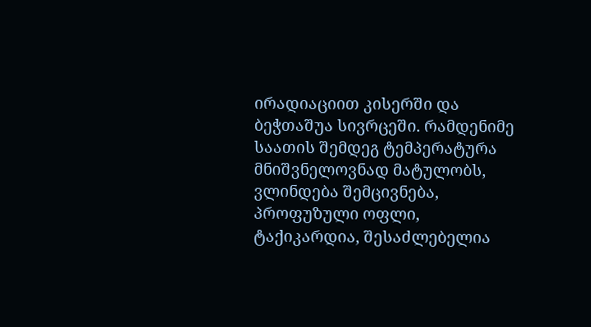ირადიაციით კისერში და ბეჭთაშუა სივრცეში. რამდენიმე საათის შემდეგ ტემპერატურა მნიშვნელოვნად მატულობს, ვლინდება შემცივნება, პროფუზული ოფლი, ტაქიკარდია, შესაძლებელია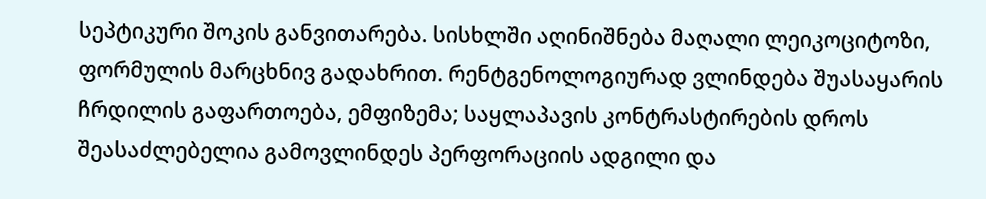სეპტიკური შოკის განვითარება. სისხლში აღინიშნება მაღალი ლეიკოციტოზი, ფორმულის მარცხნივ გადახრით. რენტგენოლოგიურად ვლინდება შუასაყარის ჩრდილის გაფართოება, ემფიზემა; საყლაპავის კონტრასტირების დროს შეასაძლებელია გამოვლინდეს პერფორაციის ადგილი და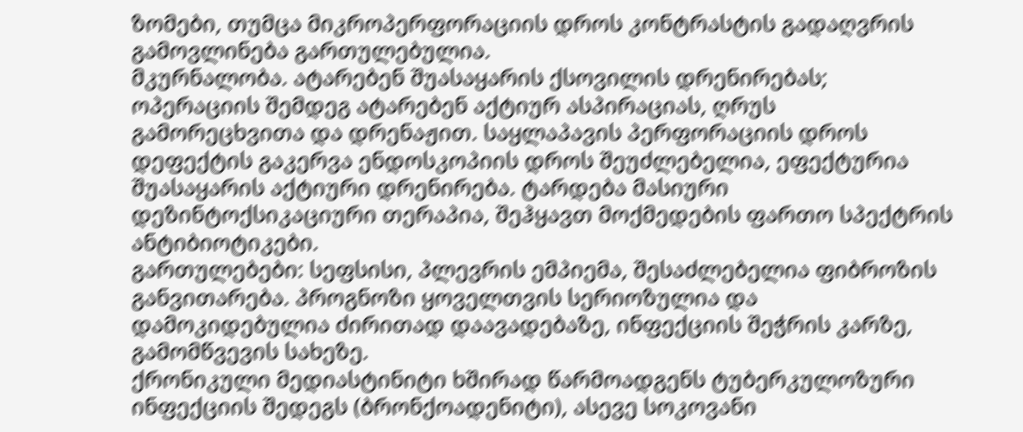ზომები, თუმცა მიკროპერფორაციის დროს კონტრასტის გადაღვრის გამოვლინება გართულებულია.
მკურნალობა. ატარებენ შუასაყარის ქსოვილის დრენირებას; ოპერაციის შემდეგ ატარებენ აქტიურ ასპირაციას, ღრუს გამორეცხვითა და დრენაჟით. საყლაპავის პერფორაციის დროს დეფექტის გაკერვა ენდოსკოპიის დროს შეუძლებელია, ეფექტურია შუასაყარის აქტიური დრენირება. ტარდება მასიური დეზინტოქსიკაციური თერაპია, შეჰყავთ მოქმედების ფართო სპექტრის ანტიბიოტიკები.
გართულებები: სეფსისი, პლევრის ემპიემა, შესაძლებელია ფიბროზის განვითარება. პროგნოზი ყოველთვის სერიოზულია და დამოკიდებულია ძირითად დაავადებაზე, ინფექციის შეჭრის კარზე, გამომწვევის სახეზე.
ქრონიკული მედიასტინიტი ხშირად წარმოადგენს ტუბერკულოზური ინფექციის შედეგს (ბრონქოადენიტი), ასევე სოკოვანი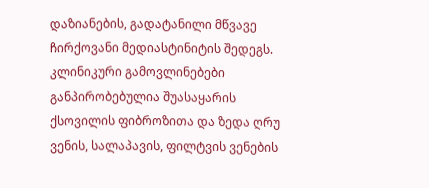დაზიანების, გადატანილი მწვავე ჩირქოვანი მედიასტინიტის შედეგს. კლინიკური გამოვლინებები განპირობებულია შუასაყარის ქსოვილის ფიბროზითა და ზედა ღრუ ვენის, სალაპავის, ფილტვის ვენების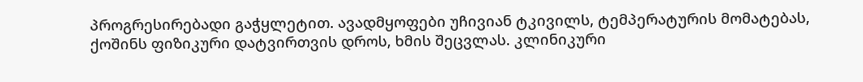პროგრესირებადი გაჭყლეტით. ავადმყოფები უჩივიან ტკივილს, ტემპერატურის მომატებას, ქოშინს ფიზიკური დატვირთვის დროს, ხმის შეცვლას. კლინიკური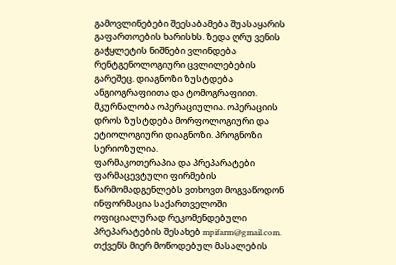გამოვლინებები შეესაბამება შუასაყარის გაფართოების ხარისხს. ზედა ღრუ ვენის გაჭყლეტის ნიშნები ვლინდება რენტგენოლოგიური ცვლილებების გარეშეც. დიაგნოზი ზუსტდება ანგიოგრაფიითა და ტომოგრაფიით.
მკურნალობა ოპერაციულია. ოპერაციის დროს ზუსტდება მორფოლოგიური და ეტიოლოგიური დიაგნოზი. პროგნოზი სერიოზულია.
ფარმაკოთერაპია და პრეპარატები
ფარმაცევტული ფირმების წარმომადგენლებს ვთხოვთ მოგვაწოდონ ინფორმაცია საქართველოში ოფიციალურად რეკომენდებული პრეპარატების შესახებ mpifarm@gmail.com. თქვენს მიერ მოწოდებულ მასალების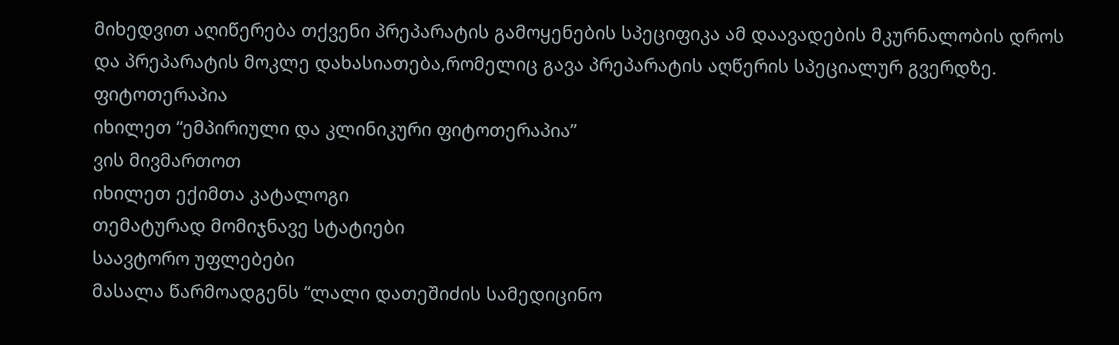მიხედვით აღიწერება თქვენი პრეპარატის გამოყენების სპეციფიკა ამ დაავადების მკურნალობის დროს და პრეპარატის მოკლე დახასიათება,რომელიც გავა პრეპარატის აღწერის სპეციალურ გვერდზე.
ფიტოთერაპია
იხილეთ “ემპირიული და კლინიკური ფიტოთერაპია”
ვის მივმართოთ
იხილეთ ექიმთა კატალოგი
თემატურად მომიჯნავე სტატიები
საავტორო უფლებები
მასალა წარმოადგენს “ლალი დათეშიძის სამედიცინო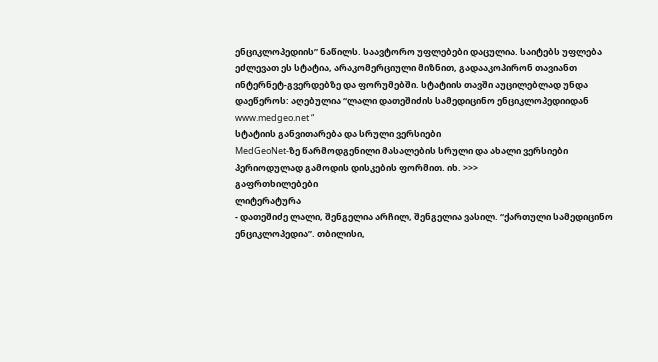ენციკლოპედიის” ნაწილს. საავტორო უფლებები დაცულია. საიტებს უფლება ეძლევათ ეს სტატია, არაკომერციული მიზნით, გადააკოპირონ თავიანთ ინტერნეტ-გვერდებზე და ფორუმებში. სტატიის თავში აუცილებლად უნდა დაეწეროს: აღებულია “ლალი დათეშიძის სამედიცინო ენციკლოპედიიდან www.medgeo.net “
სტატიის განვითარება და სრული ვერსიები
MedGeoNet-ზე წარმოდგენილი მასალების სრული და ახალი ვერსიები პერიოდულად გამოდის დისკების ფორმით. იხ. >>>
გაფრთხილებები
ლიტერატურა
- დათეშიძე ლალი, შენგელია არჩილ, შენგელია ვასილ. “ქართული სამედიცინო ენციკლოპედია”. თბილისი,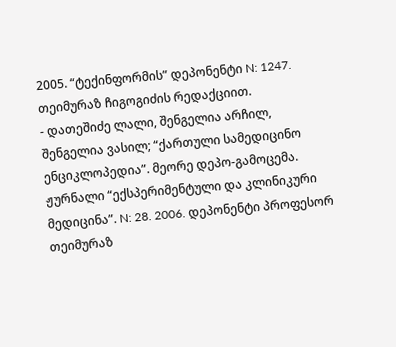2005. “ტექინფორმის” დეპონენტი N: 1247. თეიმურაზ ჩიგოგიძის რედაქციით.
- დათეშიძე ლალი, შენგელია არჩილ, შენგელია ვასილ; “ქართული სამედიცინო ენციკლოპედია”. მეორე დეპო-გამოცემა. ჟურნალი “ექსპერიმენტული და კლინიკური მედიცინა”. N: 28. 2006. დეპონენტი პროფესორ თეიმურაზ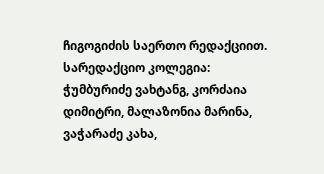ჩიგოგიძის საერთო რედაქციით. სარედაქციო კოლეგია: ჭუმბურიძე ვახტანგ, კორძაია დიმიტრი, მალაზონია მარინა, ვაჭარაძე კახა,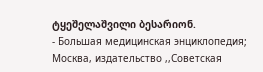ტყეშელაშვილი ბესარიონ.
- Большая медицинская энциклопедия; Москва, издательство ,,Советская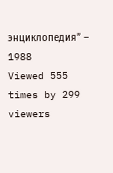энциклопедия” – 1988
Viewed 555 times by 299 viewers